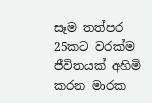සෑම තත්පර 25කට වරක්ම ජීවිතයක් අහිමි කරන මාරක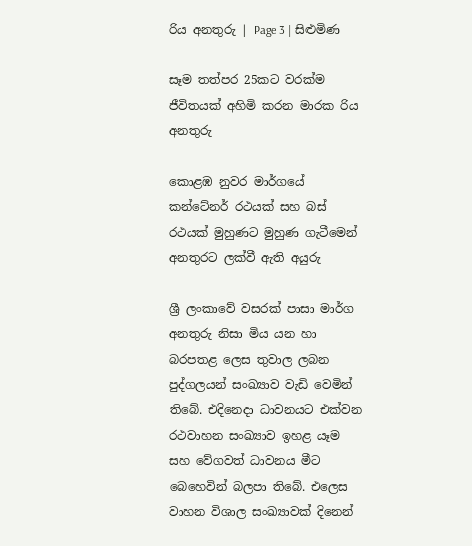රිය අනතුරු | Page 3 | සිළුමිණ

සෑම තත්පර 25කට වරක්ම ජීවිතයක් අහිමි කරන මාරක රිය අනතුරු

කොළඹ නුවර මාර්ගයේ කන්ටේනර් රථයක් සහ බස් රථයක් මුහුණට මුහුණ ගැටීමෙන් අනතුරට ලක්වී ඇති අයුරු

ශ්‍රී ලංකාවේ වසරක් පාසා මාර්ග අනතුරු නිසා මිය යන හා බරපතළ ලෙස තුවාල ලබන පුද්ගලයන් සංඛ්‍යාව වැඩි වෙමින් තිබේ. එදිනෙදා ධාවනයට එක්වන රථවාහන සංඛ්‍යාව ඉහළ යෑම සහ වේගවත් ධාවනය මීට බෙහෙවින් බලපා තිබේ. එලෙස වාහන විශාල සංඛ්‍යාවක් දිනෙන්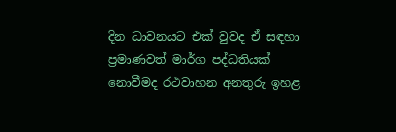දින ධාවනයට එක් වුවද ඒ සඳහා ප්‍රමාණවත් මාර්ග පද්ධතියක් නොවීමද රථවාහන අනතුරු ඉහළ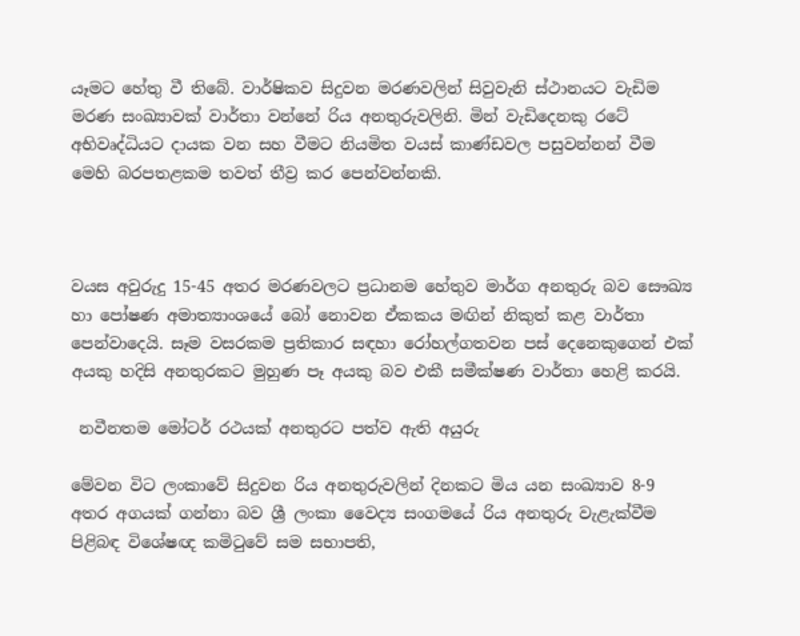යෑමට හේතු වී තිබේ. වාර්ෂිකව සිදුවන මරණවලින් සිවුවැනි ස්ථානයට වැඩිම මරණ සංඛ්‍යාවක් වාර්තා වන්නේ රිය අනතුරුවලිනි. මින් වැඩිදෙනකු රටේ අභිවෘද්ධියට දායක වන සහ වීමට නියමිත වයස් කාණ්ඩවල පසුවන්නන් වීම මෙහි බරපතළකම තවත් තීව්‍ර කර පෙන්වන්නකි.



වයස අවුරුදු 15-45 අතර මරණවලට ප්‍රධානම හේතුව මාර්ග අනතුරු බව සෞඛ්‍ය හා පෝෂණ අමාත්‍යාංශයේ බෝ නොවන ඒකකය මඟින් නිකුත් කළ වාර්තා පෙන්වාදෙයි. සෑම වසරකම ප්‍රතිකාර සඳහා රෝහල්ගතවන පස් දෙනෙකුගෙන් එක් අයකු හදිසි අනතුරකට මුහුණ පෑ අයකු බව එකී සමීක්ෂණ වාර්තා හෙළි කරයි.

 නවීනතම මෝටර් රථයක් අනතුරට පත්ව ඇති අයුරු

මේවන විට ලංකාවේ සිදුවන රිය අනතුරුවලින් දිනකට මිය යන සංඛ්‍යාව 8-9 අතර අගයක් ගන්නා බව ශ්‍රී ලංකා වෛද්‍ය සංගමයේ රිය අනතුරු වැළැක්වීම පිළිබඳ විශේෂඥ කමිටුවේ සම සභාපති,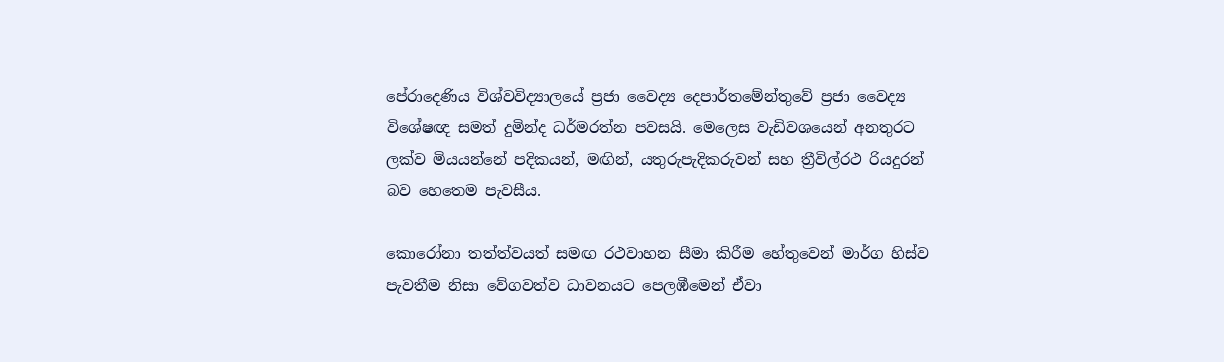පේරාදෙණිය විශ්වවිද්‍යාලයේ ප්‍රජා වෛද්‍ය දෙපාර්තමේන්තුවේ ප්‍රජා වෛද්‍ය විශේෂඥ සමත් දුමින්ද ධර්මරත්න පවසයි. මෙලෙස වැඩිවශයෙන් අනතුරට ලක්ව මියයන්නේ පදිකයන්, මඟින්, යතුරුපැදිකරුවන් සහ ත්‍රීවිල්රථ රියදුරන් බව හෙතෙම පැවසීය.

කොරෝනා තත්ත්වයත් සමඟ රථවාහන සීමා කිරීම හේතුවෙන් මාර්ග හිස්ව පැවතීම නිසා වේගවත්ව ධාවනයට පෙලඹීමෙන් ඒවා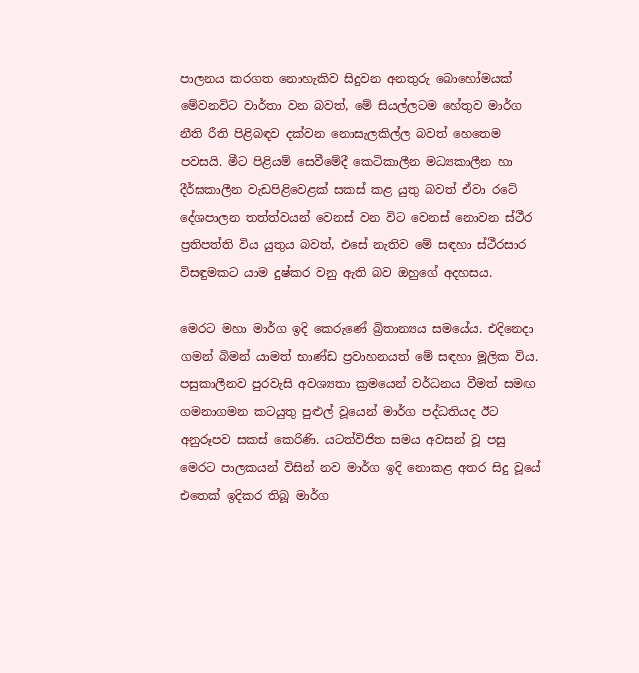පාලනය කරගත නොහැකිව සිදුවන අනතුරු බොහෝමයක් මේවනවිට වාර්තා වන බවත්, මේ සියල්ලටම හේතුව මාර්ග නීති රීති පිළිබඳව දක්වන නොසැලකිල්ල බවත් හෙතෙම පවසයි. මීට පිළියම් සෙවීමේදී කෙටිකාලීන මධ්‍යකාලීන හා දීර්ඝකාලීන වැඩපිළිවෙළක් සකස් කළ යුතු බවත් ඒවා රටේ දේශපාලන තත්ත්වයන් වෙනස් වන විට වෙනස් නොවන ස්ථීර ප්‍රතිපත්ති විය යුතුය බවත්, එසේ නැතිව මේ සඳහා ස්ථීරසාර විසඳුමකට යාම දුෂ්කර වනු ඇති බව ඔහුගේ අදහසය.

මෙරට මහා මාර්ග ඉදි කෙරුණේ බ්‍රිතාන්‍යය සමයේය. එදිනෙදා ගමන් බිමන් යාමත් භාණ්ඩ ප්‍රවාහනයත් මේ සඳහා මූලික විය. පසුකාලීනව පුරවැසි අවශ්‍යතා ක්‍රමයෙන් වර්ධනය වීමත් සමඟ ගමනාගමන කටයුතු පුළුල් වූයෙන් මාර්ග පද්ධතියද ඊට අනුරූපව සකස් කෙරිණි. යටත්විජිත සමය අවසන් වූ පසු මෙරට පාලකයන් විසින් නව මාර්ග ඉදි නොකළ අතර සිදු වූයේ එතෙක් ඉදිකර තිබූ මාර්ග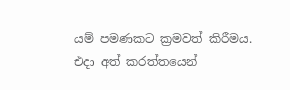යම් පමණකට ක්‍රමවත් කිරීමය. එදා අත් කරත්තයෙන්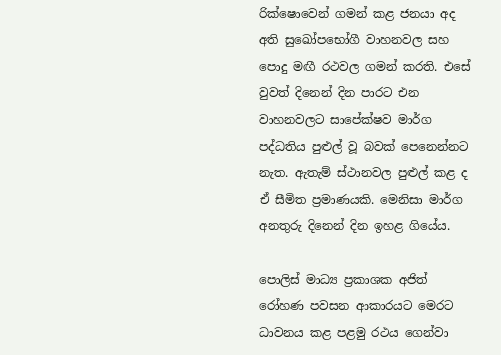රික්ෂොවෙන් ගමන් කළ ජනයා අද අති සුඛෝපභෝගී වාහනවල සහ පොදු මඟී රථවල ගමන් කරති. එසේ වුවත් දිනෙන් දින පාරට එන වාහනවලට සාපේක්ෂව මාර්ග පද්ධතිය පුළුල් වූ බවක් පෙනෙන්නට නැත. ඇතැම් ස්ථානවල පුළුල් කළ ද ඒ සීමිත ප්‍රමාණයකි. මෙනිසා මාර්ග අනතුරු දිනෙන් දින ඉහළ ගියේය.

පොලිස් මාධ්‍ය ප්‍රකාශක අජිත් රෝහණ පවසන ආකාරයට මෙරට ධාවනය කළ පළමු රථය ගෙන්වා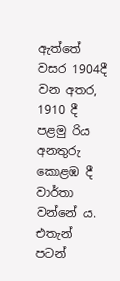ඇත්තේ වසර 1904දී වන අතර, 1910 දී පළමු රිය අනතුරු කොළඹ දී වාර්තා වන්නේ ය. එතැන් පටන්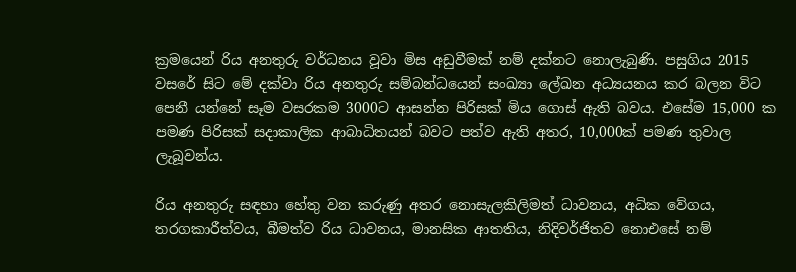ක්‍රමයෙන් රිය අනතුරු වර්ධනය වූවා මිස අඩුවීමක් නම් දක්නට නොලැබුණි. පසුගිය 2015 වසරේ සිට මේ දක්වා රිය අනතුරු සම්බන්ධයෙන් සංඛ්‍යා ලේඛන අධ්‍යයනය කර බලන විට පෙනී යන්නේ සෑම වසරකම 3000ට ආසන්න පිරිසක් මිය ගොස් ඇති බවය. එසේම 15,000 ක පමණ පිරිසක් සදාකාලික ආබාධිතයන් බවට පත්ව ඇති අතර, 10,000ක් පමණ තුවාල ලැබූවන්ය.

රිය අනතුරු සඳහා හේතු වන කරුණු අතර නොසැලකිලිමත් ධාවනය, අධික වේගය, තරගකාරීත්වය, බීමත්ව රිය ධාවනය, මානසික ආතතිය, නිදිවර්ජිතව නොඑසේ නම්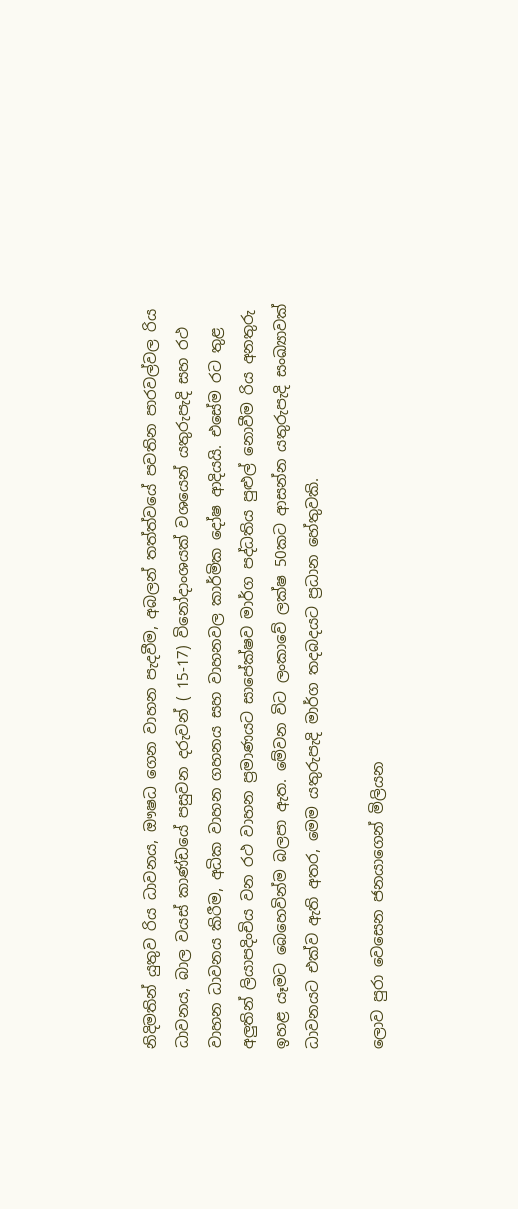නිදිමතින් යුතුව රිය ධාවනය, ඖෂධ ගෙන වාහන පැදවීම, අබලන් තත්ත්වයේ පවතින පාරවල්වල රිය ධාවනය, බාල වයස් කාණ්ඩයේ පසුවන දරුවන් ( 15-17) විනෝදාංශයක් වශයෙන් යතුරුපැදි සහ රථ වාහන ධාවනය කිරීම, අධික වාහන ගහනය සහ වාහනවල කාර්මික දෝෂ ආදියයි. එසේම රට තුළ අලුතින් ලියාපදිංචිය වන රථ වාහන ප්‍රමාණයට සාපේක්ෂව මාර්ග පද්ධතිය පුළුල් නොවීම රිය අනතුරු ඉහළ යෑමට බෙහෙවින්ම බලපා ඇත. මේවන විට ලංකාවේ ලක්ෂ 50කට ආසන්න යතුරුපැදි සංඛ්‍යාවක් ධාවනයට එක්ව ඇති අතර, මෙම යතුරුපැදි මාර්ග තදබදයට ප්‍රධාන හේතුවකි.

ලොව පුරා වෙසෙන ජනයාගෙන් මිලියන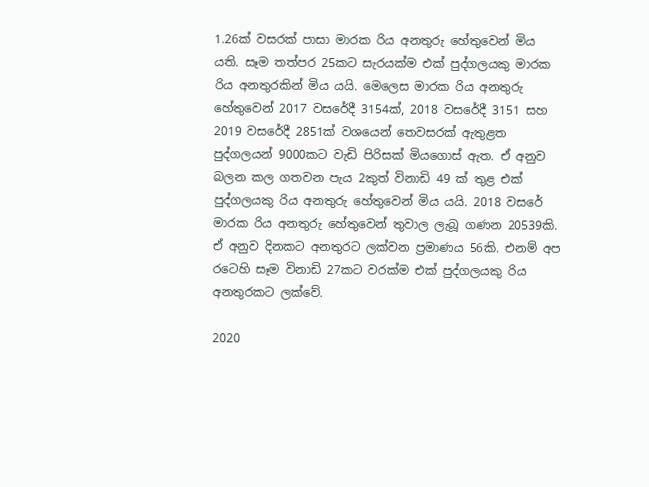1.26ක් වසරක් පාසා මාරක රිය අනතුරු හේතුවෙන් මිය යති. සෑම තත්පර 25කට සැරයක්ම එක් පුද්ගලයකු මාරක රිය අනතුරකින් මිය යයි. මෙලෙස මාරක රිය අනතුරු හේතුවෙන් 2017 වසරේදී 3154ක්, 2018 වසරේදී 3151 සහ 2019 වසරේදී 2851ක් වශයෙන් තෙවසරක් ඇතුළත පුද්ගලයන් 9000කට වැඩි පිරිසක් මියගොස් ඇත. ඒ අනුව බලන කල ගතවන පැය 2කුත් විනාඩි 49 ක් තුළ එක් පුද්ගලයකු රිය අනතුරු හේතුවෙන් මිය යයි. 2018 වසරේ මාරක රිය අනතුරු හේතුවෙන් තුවාල ලැබූ ගණන 20539කි. ඒ අනුව දිනකට අනතුරට ලක්වන ප්‍රමාණය 56කි. එනම් අප රටෙහි සෑම විනාඩි 27කට වරක්ම එක් පුද්ගලයකු රිය අනතුරකට ලක්වේ.

2020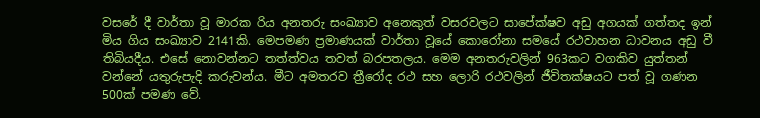වසරේ දී වාර්තා වූ මාරක රිය අනතරු සංඛ්‍යාව අනෙකුත් වසරවලට සාපේක්ෂව අඩු අගයක් ගත්තද ඉන් මිය ගිය සංඛ්‍යාව 2141කි. මෙපමණ ප්‍රමාණයක් වාර්තා වූයේ කො‍රෝනා සමයේ රථවාහන ධාවනය අඩු වී තිබියදීය. එසේ නොවන්නට තත්ත්වය තවත් බරපතලය. මෙම අනතරුවලින් 963කට වගකිව යුත්තන් වන්නේ යතුරුපැදි කරුවන්ය. මීට අමතරව ත්‍රීරෝද රථ සහ ලොරි රථවලින් ජීවිතක්ෂයට පත් වූ ගණන 500ක් පමණ වේ.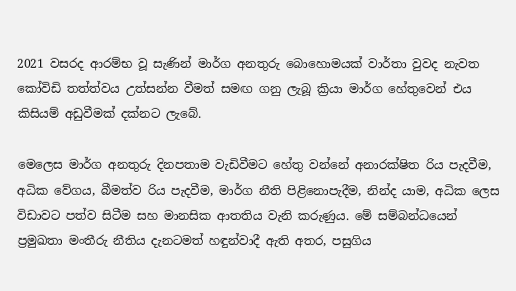2021 වසරද ආරම්භ වූ සැණින් මාර්ග අනතුරු බොහොමයක් වාර්තා වුවද නැවත කෝවිඩි තත්ත්වය උත්සන්න වීමත් සමඟ ගනු ලැබූ ක්‍රියා මාර්ග හේතුවෙන් එය කිසියම් අඩුවීමක් දක්නට ලැබේ.

මෙලෙස මාර්ග අනතුරු දිනපතාම වැඩිවීමට හේතු වන්නේ අනාරක්ෂිත රිය පැදවීම, අධික වේගය, බීමත්ව රිය පැදවීම, මාර්ග නීති පිළිනොපැදීම, නින්ද යාම, අධික ලෙස විඩාවට පත්ව සිටීම සහ මානසික ආතතිය වැනි කරුණුය. මේ සම්බන්ධයෙන් ප්‍රමුඛතා මංතීරු නීතිය දැනටමත් හඳුන්වාදී ඇති අතර, පසුගිය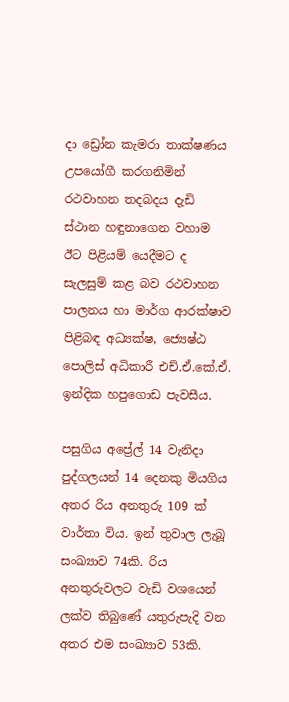දා ඩ්‍රෝන කැමරා තාක්ෂණය උපයෝගී කරගනිමින් රථවාහන තදබදය දැඩි ස්ථාන හඳුනාගෙන වහාම ඊට පිළියම් යෙදීමට ද සැලසුම් කළ බව රථවාහන පාලනය හා මාර්ග ආරක්ෂාව පිළිබඳ අධ්‍යක්ෂ, ජ්‍යෙෂ්ඨ පොලිස් අධිකාරී එච්.ඒ.කේ.ඒ. ඉන්දික හපුගොඩ පැවසීය.

පසුගිය අප්‍රේල් 14 වැනිදා පුද්ගලයන් 14 දෙනකු මියගිය අතර රිය අනතුරු 109 ක් වාර්තා විය. ඉන් තුවාල ලැබූ සංඛ්‍යාව 74කි. රිය අනතුරුවලට වැඩි වශයෙන් ලක්ව තිබුණේ යතුරුපැදි වන අතර එම සංඛ්‍යාව 53කි.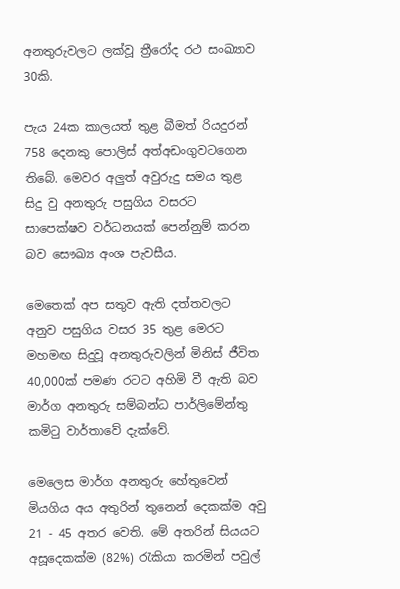අනතුරුවලට ලක්වූ ත්‍රීරෝද රථ සංඛ්‍යාව 30කි.

පැය 24ක කාලයත් තුළ බීමත් රියදුරන් 758 දෙනකු පොලිස් අත්අඩංගුවටගෙන තිබේ. මෙවර අලුත් අවුරුදු සමය තුළ සිදු වු අනතුරු පසුගිය වසරට සාපෙක්ෂව වර්ධනයක් පෙන්නුම් කරන බව සෞඛ්‍ය අංශ පැවසීය.

මෙතෙක් අප සතුව ඇති දත්තවලට අනුව පසුගිය වසර 35 තුළ මෙරට මහමඟ සිදුවූ අනතුරුවලින් මිනිස් ජීවිත 40,000ක් පමණ රටට අහිමි වී ඇති බව මාර්ග අනතුරු සම්බන්ධ පාර්ලිමේන්තු කමිටු වාර්තාවේ දැක්වේ.

මෙලෙස මාර්ග අනතුරු හේතුවෙන් මියගිය අය අතුරින් තුනෙන් දෙකක්ම අවු 21 - 45 අතර වෙති. මේ අතරින් සියයට අසූදෙකක්ම (82%) රැකියා කරමින් පවුල්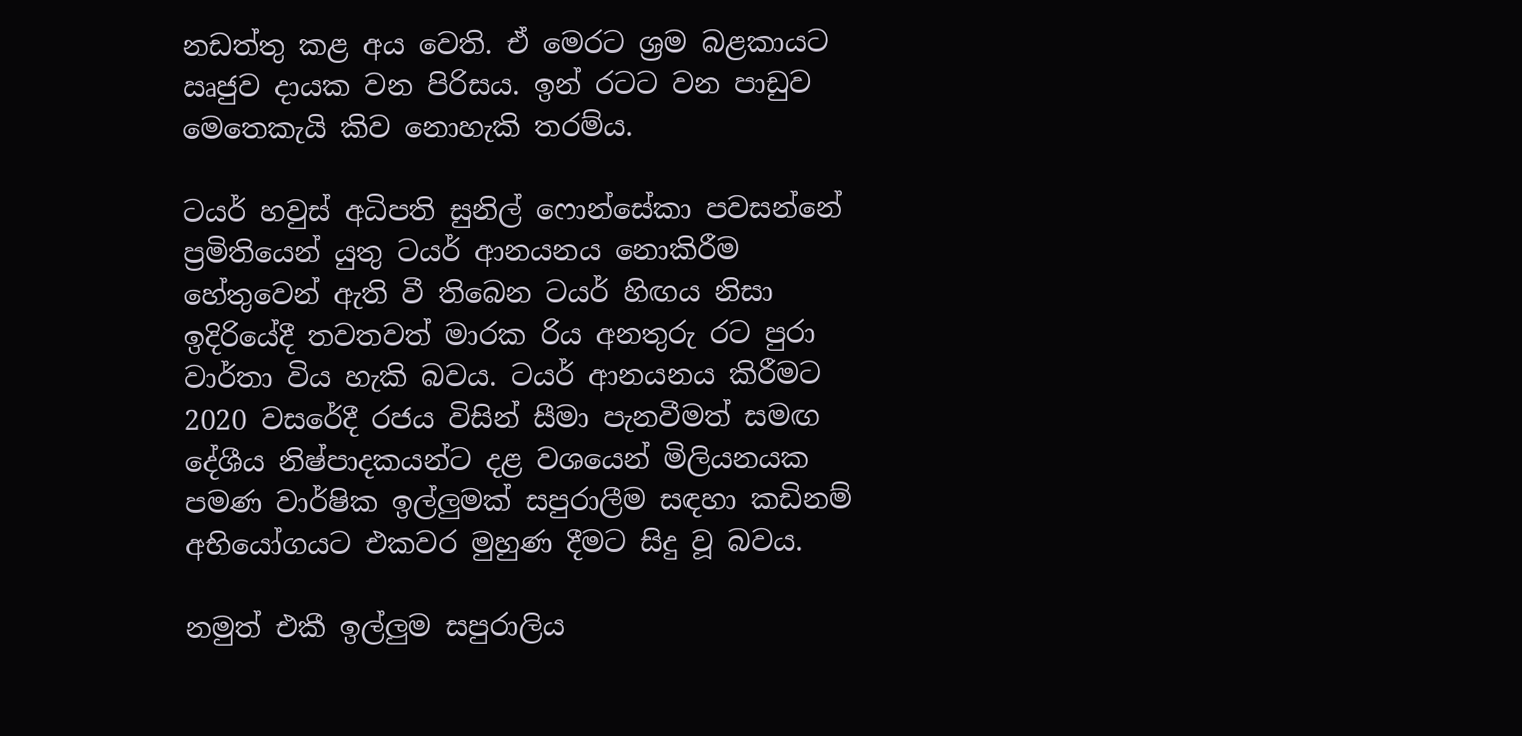නඩත්තු කළ අය වෙති. ඒ මෙරට ශ්‍රම බළකායට ඍජුව දායක වන පිරිසය. ඉන් රටට වන පාඩුව මෙතෙකැයි කිව නොහැකි තරම්ය.

ටයර් හවුස් අධිපති සුනිල් ෆොන්සේකා පවසන්නේ ප්‍රමිතියෙන් යුතු ටයර් ආනයනය නොකිරීම හේතුවෙන් ඇති වී තිබෙන ටයර් හිඟය නිසා ඉදිරියේදී තවතවත් මාරක රිය අනතුරු රට පුරා වාර්තා විය හැකි බවය. ටයර් ආනයනය කිරීමට 2020 වසරේදී රජය විසින් සීමා පැනවීමත් සමඟ දේශීය නිෂ්පාදකයන්ට දළ වශයෙන් මිලියනයක පමණ වාර්ෂික ඉල්ලුමක් සපුරාලීම සඳහා කඩිනම් අභියෝගයට එකවර මුහුණ දීමට සිදු වූ බවය.

නමුත් එකී ඉල්ලුම සපුරාලිය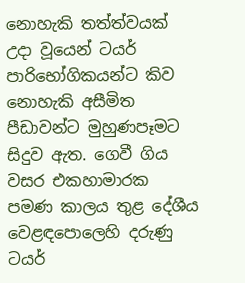නොහැකි තත්ත්වයක් උදා වූයෙන් ටයර් පාරිභෝගිකයන්ට කිව නොහැකි අසීමිත පීඩාවන්ට මුහුණපෑමට සිදුව ඇත. ගෙවී ගිය වසර එකහාමාරක පමණ කාලය තුළ දේශීය වෙළඳපොලෙහි දරුණු ටයර්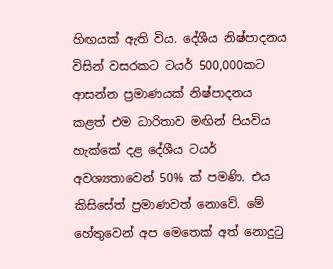හිඟයක් ඇති විය. දේශීය නිෂ්පාදනය විසින් වසරකට ටයර් 500,000කට ආසන්න ප්‍රමාණයක් නිෂ්පාදනය කළත් එම ධාරිතාව මඟින් පියවිය හැක්කේ දළ දේශීය ටයර් අවශ්‍යතාවෙන් 50% ක් පමණි. එය කිසිසේත් ප්‍රමාණවත් නොවේ. මේ හේතුවෙන් අප මෙතෙක් අත් නොදුටු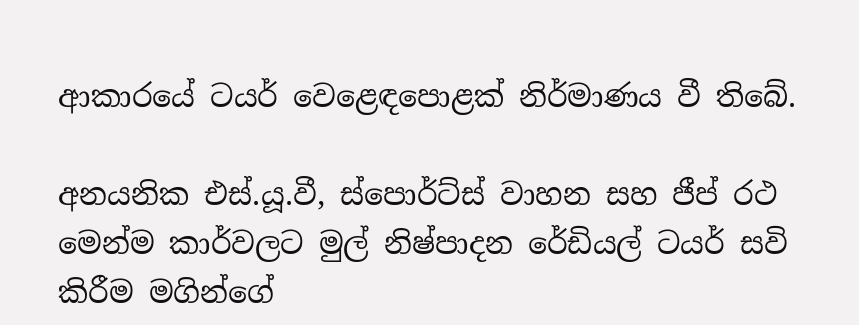ආකාරයේ ටයර් වෙළෙඳපොළක් නිර්මාණය වී තිබේ.

අනයනික එස්.යූ.වී, ස්පොර්ට්ස් වාහන සහ ජීප් රථ මෙන්ම කාර්වලට මුල් නිෂ්පාදන රේඩියල් ටයර් සවි කිරීම මගින්ගේ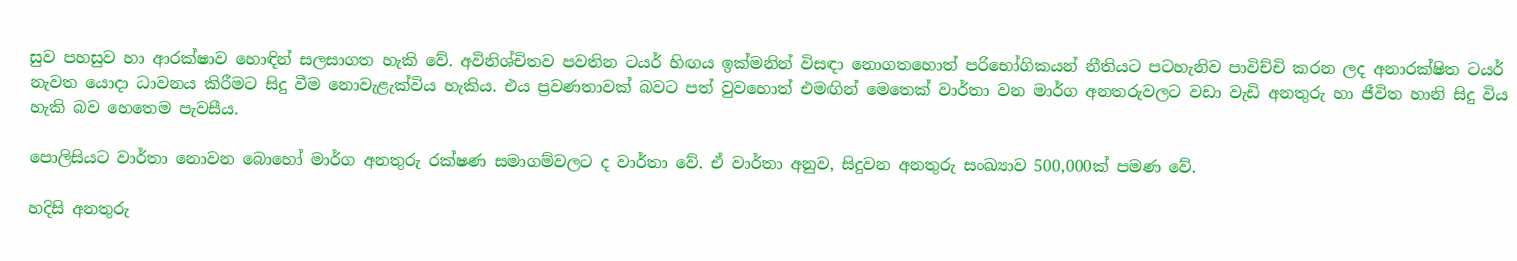සුව පහසුව හා ආරක්ෂාව හොඳින් සලසාගත හැකි වේ. අවිනිශ්චිතව පවතින ටයර් හිඟය ඉක්මනින් විසඳා නොගතහොත් පරිභෝගිකයන් නීතියට පටහැනිව පාවිච්චි කරන ලද අනාරක්ෂිත ටයර් නැවත යොදා ධාවනය කිරීමට සිදු වීම නොවැළැක්විය හැකිය. එය ප්‍රවණතාවක් බවට පත් වුවහොත් එමඟින් මෙතෙක් වාර්තා වන මාර්ග අනතරුවලට වඩා වැඩි අනතුරු හා ජීවිත හානි සිදු විය හැකි බව හෙතෙම පැවසීය.

පොලිසියට වාර්තා නොවන බොහෝ මාර්ග අනතුරු රක්ෂණ සමාගම්වලට ද වාර්තා වේ. ඒ වාර්තා අනුව, සිදුවන අනතුරු සංඛ්‍යාව 500,000ක් පමණ වේ.

හදිසි අනතුරු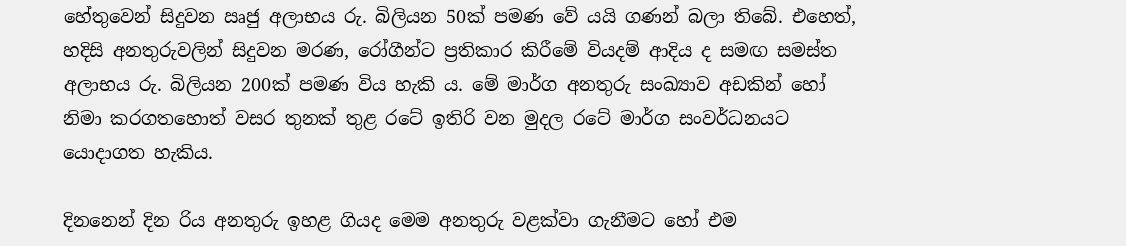හේතුවෙන් සිදුවන ඍජු අලාභය රු. බිලියන 50ක් පමණ වේ යයි ගණන් බලා තිබේ. එහෙත්, හදිසි අනතුරුවලින් සිදුවන මරණ, රෝගීන්ට ප්‍රතිකාර කිරීමේ වියදම් ආදිය ද සමඟ සමස්ත අලාභය රු. බිලියන 200ක් පමණ විය හැකි ය. මේ මාර්ග අනතුරු සංඛ්‍යාව අඩකින් හෝ නිමා කරගතහොත් වසර තුනක් තුළ රටේ ඉතිරි වන මුදල රටේ මාර්ග සංවර්ධනයට යොදාගත හැකිය.

දිනනෙන් දින රිය අනතුරු ඉහළ ගියද මෙම අනතුරු වළක්වා ගැනීමට හෝ එම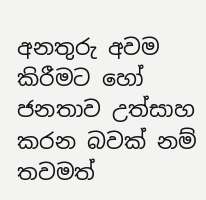අනතුරු අවම කිරීමට හෝ ජනතාව උත්සාහ කරන බවක් නම් තවමත්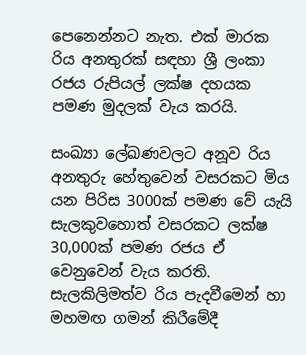පෙනෙන්නට නැත. එක් මාරක රිය අනතුරක් සඳහා ශ්‍රී ලංකා රජය රුපියල් ලක්ෂ දහයක පමණ මුදලක් වැය කරයි.

සංඛ්‍යා ලේඛණවලට අනූව රිය අනතුරු හේතුවෙන් වසරකට මිය යන පිරිස 3000ක් පමණ වේ යැයි සැලකුවහොත් වසරකට ලක්ෂ 30,000ක් පමණ රජය ඒ වෙනුවෙන් වැය කරති. සැලකිලිමත්ව රිය පැදවීමෙන් හා මහමඟ ගමන් කිරීමේදී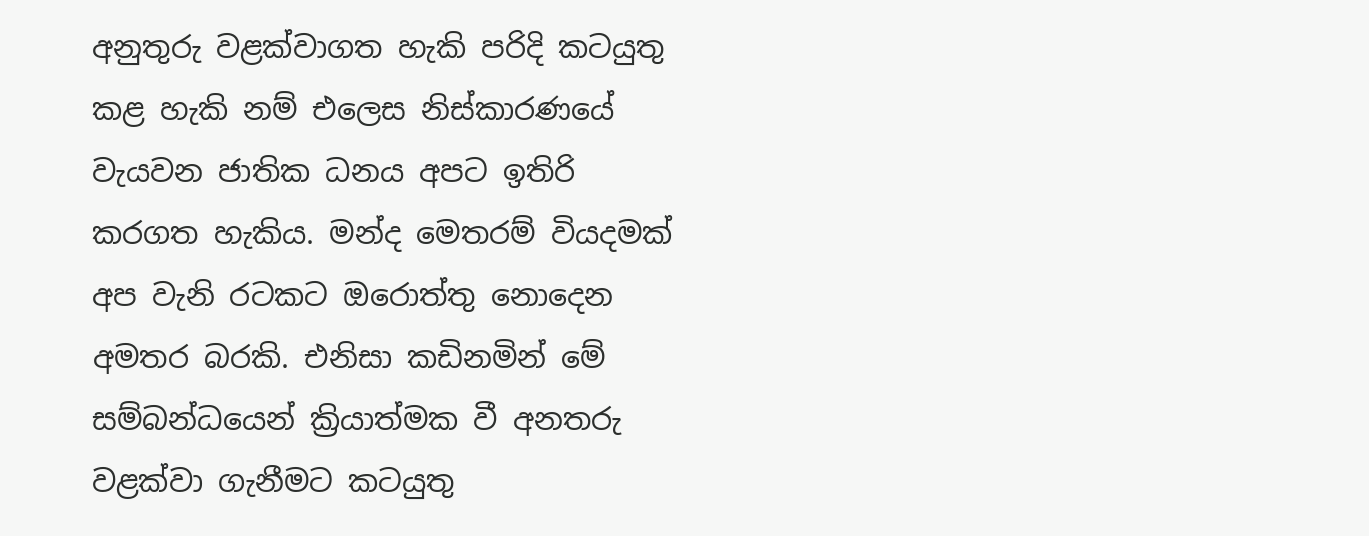අනුතුරු වළක්වාගත හැකි පරිදි කටයුතු කළ හැකි නම් එලෙස නිස්කාරණයේ වැයවන ජාතික ධනය අපට ඉතිරි කරගත හැකිය. මන්ද මෙතරම් වියදමක් අප වැනි රටකට ඔරොත්තු නොදෙන අමතර බරකි. එනිසා කඩිනමින් මේ සම්බන්ධයෙන් ක්‍රියාත්මක වී අනතරු වළක්වා ගැනීමට කටයුතු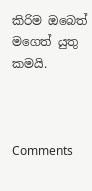කිරිම ඔබෙත් මගෙත් යුතු කමයි.



Comments